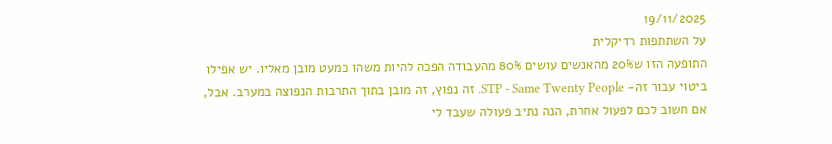19/11/2025
על השתתפות רדיקלית
התופעה הזו ש20% מהאנשים עושים 80% מהעבודה הפכה להיות משהו כמעט מובן מאליו. יש אפילו ביטוי עבור זה- STP - Same Twenty People. זה נפוץ, זה מובן בתוך התרבות הנפוצה במערב. אבל, אם חשוב לכם לפעול אחרת, הנה נתיב פעולה שעבד לי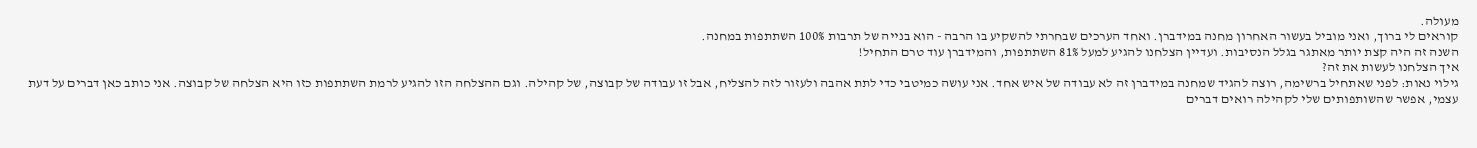מעולה.
קוראים לי ברוך, ואני מוביל בעשור האחרון מחנה במידברן. ואחד הערכים שבחרתי להשקיע בו הרבה - הוא בנייה של תרבות 100% השתתפות במחנה.
השנה זה היה קצת יותר מאתגר בגלל הנסיבות. ועדיין הצלחנו להגיע למעל 81% השתתפות, והמידברן עוד טרם התחיל!
איך הצלחנו לעשות את זה?
גילוי נאות: לפני שאתחיל ברשימה, רוצה להגיד שמחנה במידברן זה לא עבודה של איש אחד. אני עושה כמיטבי כדי לתת אהבה ולעזור לזה להצליח, אבל זו עבודה של קבוצה, של קהילה. וגם ההצלחה הזו להגיע לרמת השתתפות כזו היא הצלחה של קבוצה. אני כותב כאן דברים על דעת עצמי, אפשר שהשותפותים שלי לקהילה רואים דברים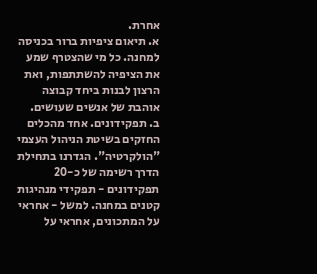אחרת.
א. תיאום ציפיות ברור בכניסה למחנה. כל מי שהצטרף שמע את הציפיה להשתתפות, ואת הרצון לבנות ביחד קבוצה אוהבת של אנשים שעושים.
ב. תפקידונים. אחד מהכלים החזקים בשיטת הניהול העצמי "הולקרטיה". הגדרנו בתחילת הדרך רשימה של כ-20 תפקידונים - תפקידי מנהיגות קטנים במחנה. למשל - אחראי על המתכונים, אחראי על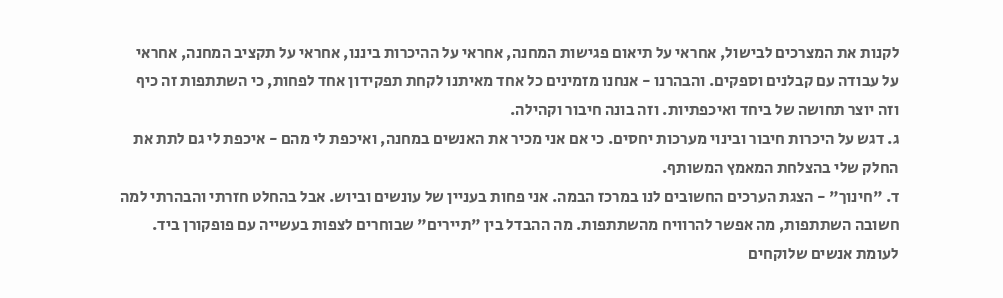לקנות את המצרכים לבישול, אחראי על תיאום פגישות המחנה, אחראי על ההיכרות ביננו, אחראי על תקציב המחנה, אחראי על עבודה עם קבלנים וספקים. והבהרנו - אנחנו מזמינים כל אחד מאיתנו לקחת תפקידון אחד לפחות, כי השתתפות זה כיף וזה יוצר תחושה של ביחד ואיכפתיות. וזה בונה חיבור וקהילה.
ג. דגש על היכרות חיבור ובינוי מערכות יחסים. כי אם אני מכיר את האנשים במחנה, ואיכפת לי מהם - איכפת לי גם לתת את החלק שלי בהצלחת המאמץ המשותף.
ד. "חינוך" - הצגת הערכים החשובים לנו במרכז הבמה. אני פחות בעניין של עונשים וביוש. אבל בהחלט חזרתי והבהרתי למה חשובה השתתפות, מה אפשר להרוויח מהשתתפות. מה ההבדל בין "תיירים" שבוחרים לצפות בעשייה עם פופקורן ביד. לעומת אנשים שלוקחים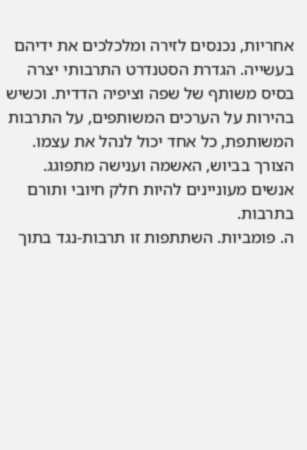אחריות, נכנסים לזירה ומלכלכים את ידיהם בעשייה. הגדרת הסטנדרט התרבותי יצרה בסיס משותף של שפה וציפיה הדדית. וכשיש בהירות על הערכים המשותפים, על התרבות המשותפת, כל אחד יכול לנהל את עצמו. הצורך בביוש, האשמה וענישה מתפוגג. אנשים מעוניינים להיות חלק חיובי ותורם בתרבות.
ה. פומביות. השתתפות זו תרבות-נגד בתוך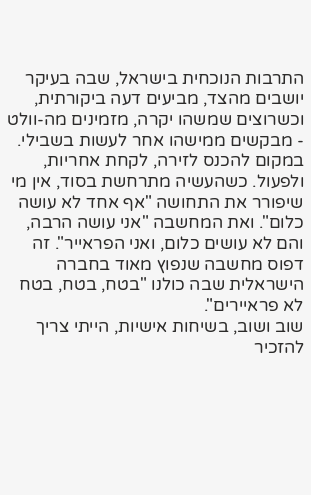התרבות הנוכחית בישראל, שבה בעיקר יושבים מהצד, מביעים דעה ביקורתית, וכשרוצים שמשהו יקרה, מזמינים מה-וולט - מבקשים ממישהו אחר לעשות בשבילי. במקום להכנס לזירה, לקחת אחריות, ולפעול. כשהעשיה מתרחשת בסוד, אין מי שיפורר את התחושה "אף אחד לא עושה כלום". ואת המחשבה "אני עושה הרבה, והם לא עושים כלום, ואני הפראייר". זה דפוס מחשבה שנפוץ מאוד בחברה הישראלית שבה כולנו "בטח, בטח, בטח לא פראיירים".
שוב ושוב, בשיחות אישיות, הייתי צריך להזכיר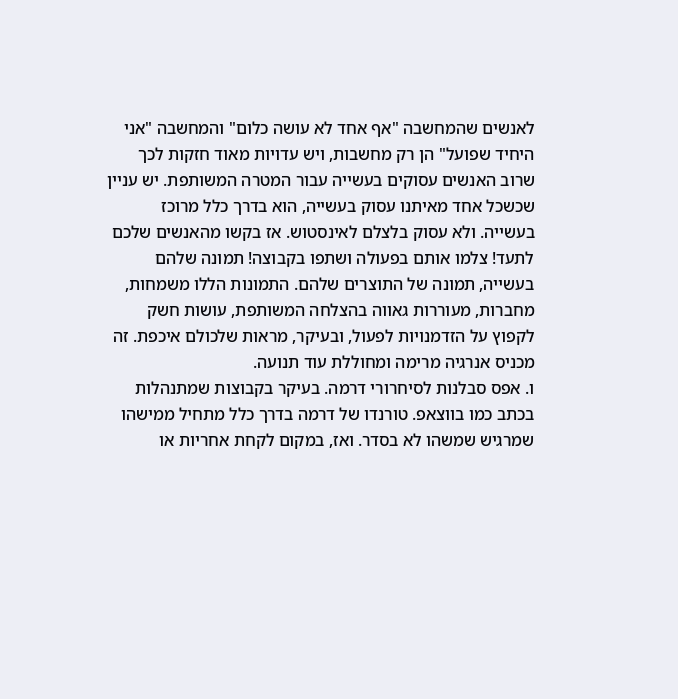לאנשים שהמחשבה "אף אחד לא עושה כלום" והמחשבה "אני היחיד שפועל" הן רק מחשבות, ויש עדויות מאוד חזקות לכך שרוב האנשים עסוקים בעשייה עבור המטרה המשותפת. יש עניין שכשכל אחד מאיתנו עסוק בעשייה, הוא בדרך כלל מרוכז בעשייה. ולא עסוק בלצלם לאינסטוש. אז בקשו מהאנשים שלכם לתעד! צלמו אותם בפעולה ושתפו בקבוצה! תמונה שלהם בעשייה, תמונה של התוצרים שלהם. התמונות הללו משמחות, מחברות, מעוררות גאווה בהצלחה המשותפת, עושות חשק לקפוץ על הזדמנויות לפעול, ובעיקר, מראות שלכולם איכפת. זה מכניס אנרגיה מרימה ומחוללת עוד תנועה.
ו. אפס סבלנות לסיחרורי דרמה. בעיקר בקבוצות שמתנהלות בכתב כמו בווצאפ. טורנדו של דרמה בדרך כלל מתחיל ממישהו שמרגיש שמשהו לא בסדר. ואז, במקום לקחת אחריות או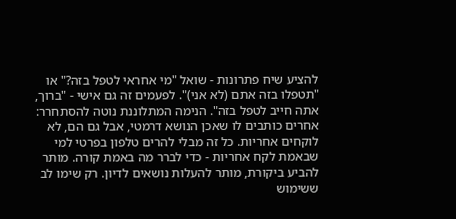להציע שיח פתרונות - שואל "מי אחראי לטפל בזה?" או "תטפלו בזה אתם (לא אני)". לפעמים זה גם אישי - "ברוך, אתה חייב לטפל בזה". הנימה המתלוננת נוטה להסתחרר: אחרים כותבים לו שאכן הנושא דרמטי, אבל גם הם, לא לוקחים אחריות. כל זה מבלי להרים טלפון בפרטי למי שבאמת לקח אחריות - כדי לברר מה באמת קורה. מותר להביע ביקורת, מותר להעלות נושאים לדיון. רק שימו לב ששימוש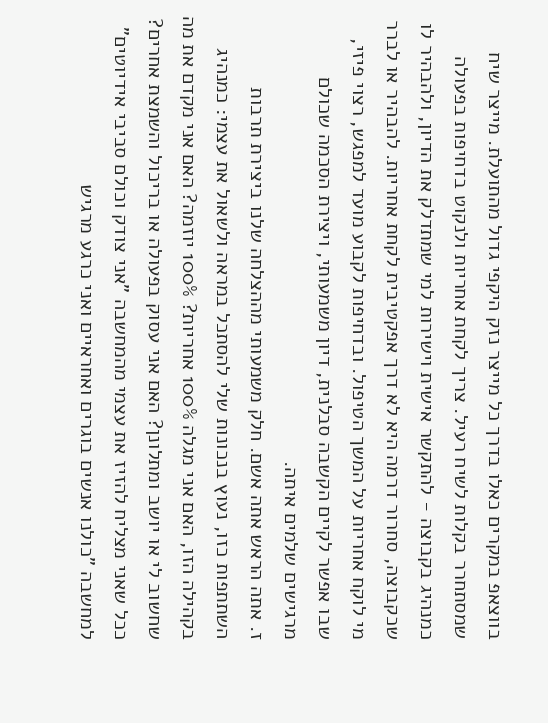בווצאפ במקרים כאלו בדרך כל מייצר נזק היקפי גדול מהתועלת. מייצר שיח שמסתחרר בקלות לשיח רעיל. צריך לקחת אחריות ולנקוט בדחיפות בפעולה כמנהיג בקבוצה - להתקשר אישית וישירות למי שמתדלק את הדיון, ולהבהיר לו שכקבוצה, סחרור דרמה היא לא דרך אפקטיבית לקחת אחריות. להבהיר או לברר מי לוקח אחריות על המשך הטיפול. ובדחיפות לקבוע מועד למפגש, רצוי פיזי, שבו אפשר לקיים הקשבה סבלנית, דיון משמעותי, ויצירת הסכמה שכולם מרגישים שלמים איתה.
ז. אתה הראש אתה אשם. חלק משמעותי מההצלחה שלנו ביצירת תרבות השתתפות כזו, נעוץ בנכונות שלי להסתכל במראה ולשאול את עצמי: כמנהיג בקהילה הזו, האם אני מגלה 100% אחריות? 100% יוזמה? האם אני מקדם את מה שחשוב לי או יושב ומתלונן? האם אני עסוק בפעולה או בריכול והשמצת אחרים? ככל שאני מצליח להזיז את עצמי מהמחשבה "אני צודק וכולם סביבי אידיוטים" למחשבה "כולנו אנשים בוגרים ואחראיים ואני כרגע מרגיש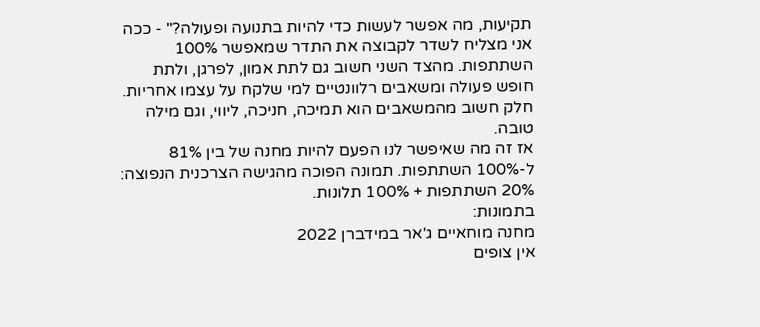תקיעות, מה אפשר לעשות כדי להיות בתנועה ופעולה?" - ככה אני מצליח לשדר לקבוצה את התדר שמאפשר 100% השתתפות. מהצד השני חשוב גם לתת אמון, לפרגן, ולתת חופש פעולה ומשאבים רלוונטיים למי שלקח על עצמו אחריות. חלק חשוב מהמשאבים הוא תמיכה, חניכה, ליווי, וגם מילה טובה.
אז זה מה שאיפשר לנו הפעם להיות מחנה של בין 81% ל-100% השתתפות. תמונה הפוכה מהגישה הצרכנית הנפוצה: 20% השתתפות + 100% תלונות.
בתמונות:
מחנה מוחאיים ג'אר במידברן 2022
אין צופים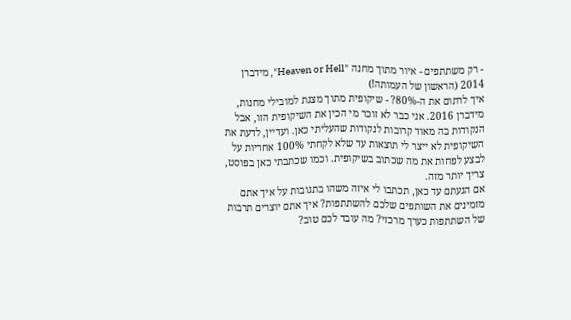- רק משתתפים - איור מתוך מחנה "Heaven or Hell", מידברן 2014 (הראשון של העמותה!)
איך לרתום את ה-80%? - שיקופית מתוך מצגת למובילי מחנות, מידברן 2016. אני כבר לא זוכר מי הכין את השיקופית הזו, אבל הנקודות בה מאוד קרובות לנקודות שהעליתי כאן. ועדיין, לדעת את השיקופית לא ייצר לי תוצאות עד שלא לקחתי 100% אחריות על לבצע לפחות את מה שכתוב בשיקופית. וכמו שכתבתי כאן בפוסט, צריך יותר מזה.
אם הגעתם עד כאן, תכתבו לי איזה משהו בתגובות על איך אתם מזמינים את השותפים שלכם להשתתפות? איך אתם יוצרים תרבות של השתתפות כערך מרכזי? מה עובד לכם טוב?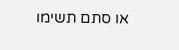או סתם תשימו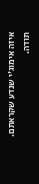איזה אימוג'י שנדע שקראתם. תודה.